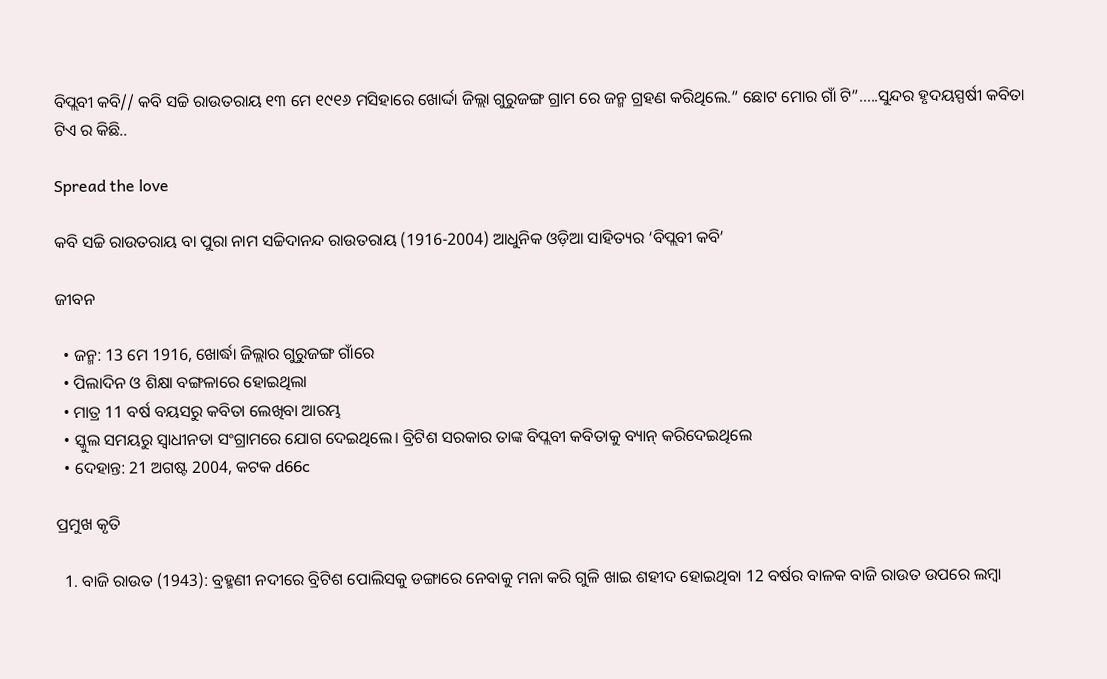ବିପ୍ଲବୀ କବି// କବି ସଚ୍ଚି ରାଉତରାୟ ୧୩ ମେ ୧୯୧୬ ମସିହାରେ ଖୋର୍ଦ୍ଦା ଜିଲ୍ଲା ଗୁରୁଜଙ୍ଗ ଗ୍ରାମ ରେ ଜନ୍ମ ଗ୍ରହଣ କରିଥିଲେ.” ଛୋଟ ମୋର ଗାଁ ଟି”…..ସୁନ୍ଦର ହୃଦୟସ୍ପର୍ଷୀ କବିତା ଟିଏ ର କିଛି..

Spread the love

କବି ସଚ୍ଚି ରାଉତରାୟ ବା ପୁରା ନାମ ସଚ୍ଚିଦାନନ୍ଦ ରାଉତରାୟ (1916-2004) ଆଧୁନିକ ଓଡ଼ିଆ ସାହିତ୍ୟର ‘ବିପ୍ଲବୀ କବି’

ଜୀବନ

  • ଜନ୍ମ: 13 ମେ 1916, ଖୋର୍ଦ୍ଧା ଜିଲ୍ଲାର ଗୁରୁଜଙ୍ଗ ଗାଁରେ
  • ପିଲାଦିନ ଓ ଶିକ୍ଷା ବଙ୍ଗଳାରେ ହୋଇଥିଲା
  • ମାତ୍ର 11 ବର୍ଷ ବୟସରୁ କବିତା ଲେଖିବା ଆରମ୍ଭ
  • ସ୍କୁଲ ସମୟରୁ ସ୍ୱାଧୀନତା ସଂଗ୍ରାମରେ ଯୋଗ ଦେଇଥିଲେ। ବ୍ରିଟିଶ ସରକାର ତାଙ୍କ ବିପ୍ଲବୀ କବିତାକୁ ବ୍ୟାନ୍ କରିଦେଇଥିଲେ
  • ଦେହାନ୍ତ: 21 ଅଗଷ୍ଟ 2004, କଟକ d66c

ପ୍ରମୁଖ କୃତି

  1. ବାଜି ରାଉତ (1943): ବ୍ରହ୍ମଣୀ ନଦୀରେ ବ୍ରିଟିଶ ପୋଲିସକୁ ଡଙ୍ଗାରେ ନେବାକୁ ମନା କରି ଗୁଳି ଖାଇ ଶହୀଦ ହୋଇଥିବା 12 ବର୍ଷର ବାଳକ ବାଜି ରାଉତ ଉପରେ ଲମ୍ବା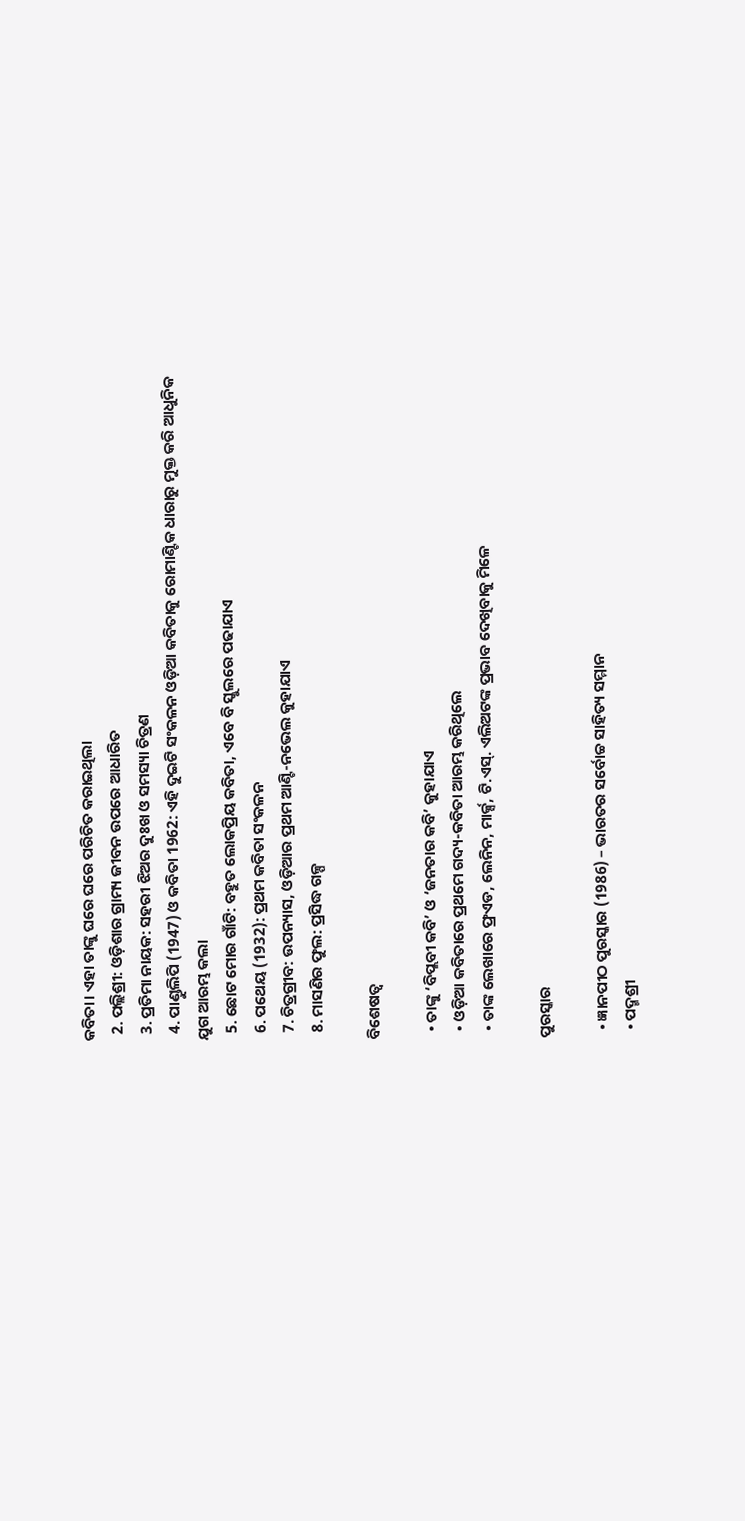କବିତା। ଏହା ତାଙ୍କୁ ଘରେ ଘରେ ପରିଚିତ କରାଇଥିଲା
  2. ପଲ୍ଲିଶ୍ରୀ: ଓଡ଼ିଶାର ଗ୍ରାମ୍ୟ ଜୀବନ ଉପରେ ଆଧାରିତ
  3. ପ୍ରତିମା ନାୟକ: ସହରୀ ଝିଅର ଦୁଃଖ ଓ ସମସ୍ୟା ଚିତ୍ରଣ
  4. ପାଣ୍ଡୁଲିପି (1947) ଓ କବିତା 1962: ଏହି ଦୁଇଟି ସଂକଳନ ଓଡ଼ିଆ କବିତାକୁ ରୋମାଣ୍ଟିକ ଧାରାରୁ ମୁକ୍ତ କରି ଆଧୁନିକ ଯୁଗ ଆରମ୍ଭ କଲା
  5. ଛୋଟ ମୋର ଗାଁଟି: ବହୁତ ଲୋକପ୍ରିୟ କବିତା, ଏବେ ବି ସ୍କୁଲରେ ପଢାଯାଏ
  6. ପଥେୟ (1932): ପ୍ରଥମ କବିତା ସଂକଳନ
  7. ଚିତ୍ରଗ୍ରୀବ: ଉପନ୍ୟାସ, ଓଡ଼ିଆର ପ୍ରଥମ ଆଣ୍ଟି-ନଭେଲ କୁହାଯାଏ
  8. ମାସଣିର ଫୁଲ: ପ୍ରସିଦ୍ଧ ଗଳ୍ପ

ବିଶେଷତ୍ବ

  • ତାଙ୍କୁ ‘ବିପ୍ଲବୀ କବି’ ଓ ‘ଜନତାର କବି’ କୁହାଯାଏ
  • ଓଡ଼ିଆ କବିତାରେ ପ୍ରଥମେ ଗଦ୍ୟ-କବିତା ଆରମ୍ଭ କରିଥିଲେ
  • ତାଙ୍କ ଲେଖାରେ ଫ୍ରଏଡ, ଲେନିନ, ମାର୍କ୍ସ, ଟି.ଏସ୍. ଏଲିଅଟଙ୍କ ପ୍ରଭାବ ଦେଖିବାକୁ ମିଳେ

ପୁରସ୍କାର

  • ଜ୍ଞାନପୀଠ ପୁରସ୍କାର (1986) – ଭାରତର ସର୍ବୋଚ୍ଚ ସାହିତ୍ୟ ସମ୍ମାନ
  • ପଦ୍ମଶ୍ରୀ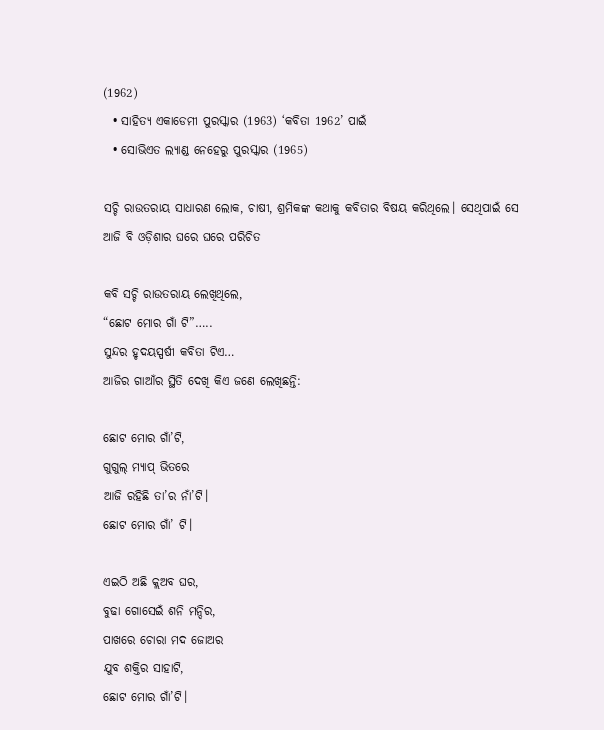(1962)
  • ସାହିତ୍ୟ ଏକାଡେମୀ ପୁରସ୍କାର (1963) ‘କବିତା 1962’ ପାଇଁ
  • ସୋଭିଏତ ଲ୍ୟାଣ୍ଡ ନେହେରୁ ପୁରସ୍କାର (1965)

ସଚ୍ଚି ରାଉତରାୟ ସାଧାରଣ ଲୋକ, ଚାଷୀ, ଶ୍ରମିକଙ୍କ କଥାକୁ କବିତାର ବିଷୟ କରିଥିଲେ। ସେଥିପାଇଁ ସେ ଆଜି ବି ଓଡ଼ିଶାର ଘରେ ଘରେ ପରିଚିତ

କବି ସଚ୍ଚି ରାଉତରାୟ ଲେଖିଥିଲେ,
“ଛୋଟ ମୋର ଗାଁ ଟି”…..
ସୁନ୍ଦର ହୃଦୟସ୍ପର୍ଷୀ କବିତା ଟିଏ…
ଆଜିର ଗାଆଁର ସ୍ଥିତି ଦେଖି କିଏ ଜଣେ ଲେଖିଛନ୍ତି:

ଛୋଟ ମୋର ଗାଁ’ଟି,
ଗୁଗୁଲ୍ ମ୍ୟାପ୍ ଭିତରେ
ଆଜି ରହିଛି ତା’ର ନାଁ’ଟି।
ଛୋଟ ମୋର ଗାଁ’ ଟି।

ଏଇଠି ଅଛି କ୍ଲଅବ ଘର,
ବୁଢା ଗୋସେଇଁ ଶନି ମନ୍ଦିର,
ପାଖରେ ଚୋରା ମଦ ଜୋଅର
ଯୁବ ଶକ୍ତିର ସାହାଟି,
ଛୋଟ ମୋର ଗାଁ’ଟି।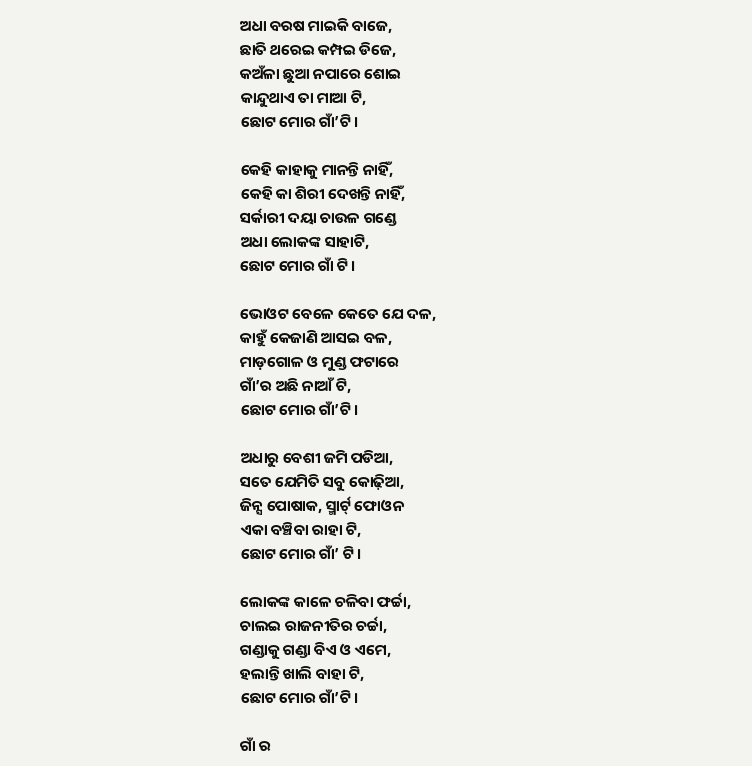ଅଧା ବରଷ ମାଇକି ବାଜେ,
ଛାତି ଥରେଇ କମ୍ପଇ ଡିଜେ,
କଅଁଳା ଛୁଆ ନପାରେ ଶୋଇ
କାନ୍ଦୁଥାଏ ତା ମାଆ ଟି,
ଛୋଟ ମୋର ଗାଁ’ଟି।

କେହି କାହାକୁ ମାନନ୍ତି ନାହିଁ,
କେହି କା ଶିରୀ ଦେଖନ୍ତି ନାହିଁ,
ସର୍କାରୀ ଦୟା ଚାଉଳ ଗଣ୍ଡେ
ଅଧା ଲୋକଙ୍କ ସାହାଟି,
ଛୋଟ ମୋର ଗାଁ ଟି।

ଭୋଓଟ ବେଳେ କେତେ ଯେ ଦଳ,
କାହୁଁ କେଜାଣି ଆସଇ ବଳ,
ମାଡ଼ଗୋଳ ଓ ମୁଣ୍ଡ ଫଟାରେ
ଗାଁ’ର ଅଛି ନାଆଁ ଟି,
ଛୋଟ ମୋର ଗାଁ’ଟି।

ଅଧାରୁ ବେଶୀ ଜମି ପଡିଆ,
ସତେ ଯେମିତି ସବୁ କୋଢ଼ିଆ,
ଜିନ୍ସ ପୋଷାକ, ସ୍ମାର୍ଟ୍ ଫୋଓନ
ଏକା ବଞ୍ଚିବା ରାହା ଟି,
ଛୋଟ ମୋର ଗାଁ’ ଟି।

ଲୋକଙ୍କ କାଳେ ଚଳିବା ଫର୍ଚ୍ଚା,
ଚାଲଇ ରାଜନୀତିର ଚର୍ଚ୍ଚା,
ଗଣ୍ଡାକୁ ଗଣ୍ଡା ବିଏ ଓ ଏମେ,
ହଲାନ୍ତି ଖାଲି ବାହା ଟି,
ଛୋଟ ମୋର ଗାଁ’ଟି।

ଗାଁ ର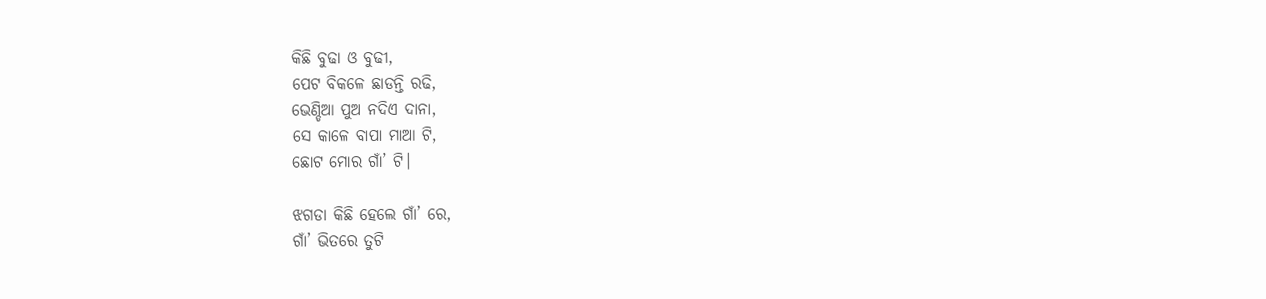କିଛି ବୁଢା ଓ ବୁଢୀ,
ପେଟ ବିକଳେ ଛାଡନ୍ତି ରଢି,
ଭେଣ୍ଡିଆ ପୁଅ ନଦିଏ ଦାନା,
ସେ କାଳେ ବାପା ମାଆ ଟି,
ଛୋଟ ମୋର ଗାଁ’ ଟି।

ଝଗଡା କିଛି ହେଲେ ଗାଁ’ ରେ,
ଗାଁ’ ଭିତରେ ତୁଟି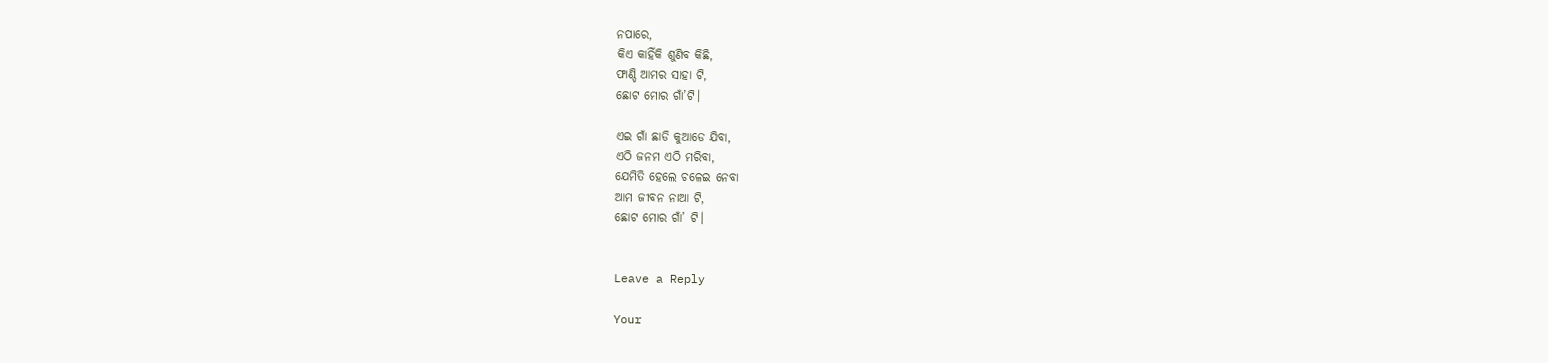ନପାରେ,
କିଏ କାହିଁକି ଶୁଣିବ କିଛି,
ଫାଣ୍ଡି ଆମର ସାହା ଟି,
ଛୋଟ ମୋର ଗାଁ’ଟି।

ଏଇ ଗାଁ ଛାଡି କୁଆଡେ ଯିବା,
ଏଠି ଜନମ ଏଠି ମରିବା,
ଯେମିତି ହେଲେ ଚଳେଇ ନେବା
ଆମ ଜୀବନ ନାଆ ଟି,
ଛୋଟ ମୋର ଗାଁ’ ଟି।


Leave a Reply

Your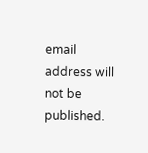email address will not be published.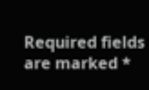Required fields are marked *